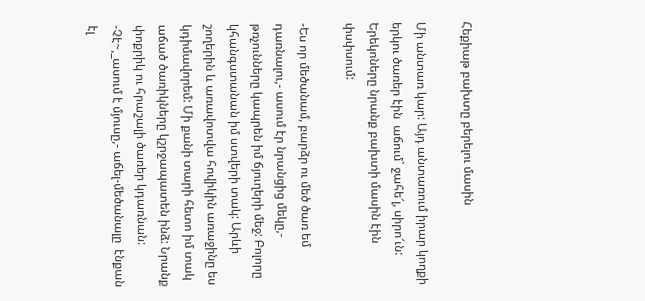Հեքիաթ բախտը բերելու մասին

Մի անտառ կար: Այդ անտառում իրար կողքի երկու ծառեր էին  աճում` ջահե՜լ, սիրո՜ւն: Երեկոները նրանք բախտի մասին էին փսփսում:

-Ես որ մեծանամ, բարձր ու մեծ ծառ եմ դառնալու,- ասում էր նրանցից մեկը,- թռչունները կապրեն իմ ճյուղերի մեջ: Բոլորը կհանգստանան իմ ստվերի տակ: Արևի շողերին և առավոտվա հովիկին առաջինը ես կդիմավորեմ: Մի քանի տարի հետո իմ տակ աճած ծառիկները կշրջապատեն ինձ: Նրանք փոքրիկ ու հրաշալի ծառեր կդառնան:
-Չէ~,_ասում է մյուսը,- աճել-մեծանալը  էնքան էլ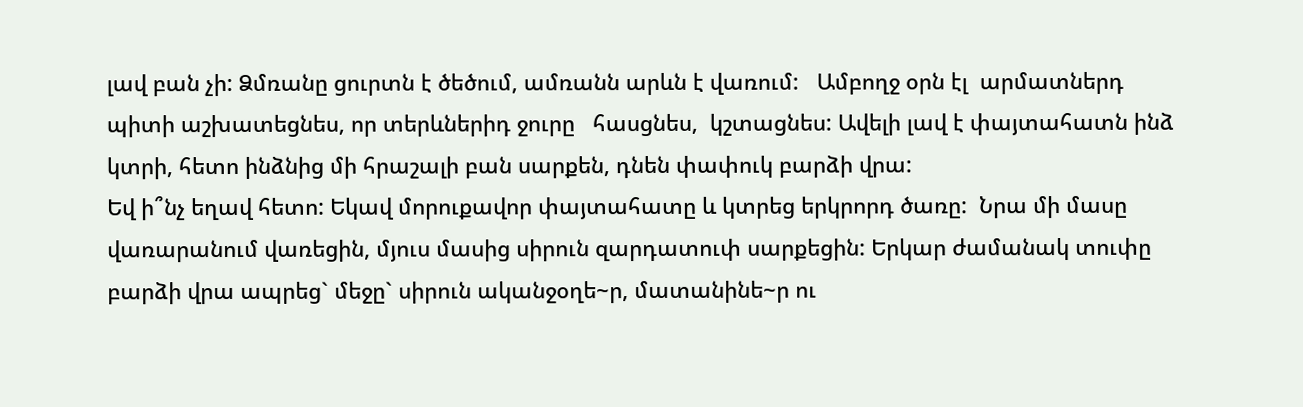լավ բան չի: Ձմռանը ցուրտն է ծեծում, ամռանն արևն է վառում:   Ամբողջ օրն էլ  արմատներդ  պիտի աշխատեցնես, որ տերևներիդ ջուրը   հասցնես,  կշտացնես: Ավելի լավ է փայտահատն ինձ կտրի, հետո ինձնից մի հրաշալի բան սարքեն, դնեն փափուկ բարձի վրա:
Եվ ի՞նչ եղավ հետո: Եկավ մորուքավոր փայտահատը և կտրեց երկրորդ ծառը:  Նրա մի մասը վառարանում վառեցին, մյուս մասից սիրուն զարդատուփ սարքեցին: Երկար ժամանակ տուփը բարձի վրա ապրեց` մեջը` սիրուն ականջօղե~ր, մատանինե~ր ու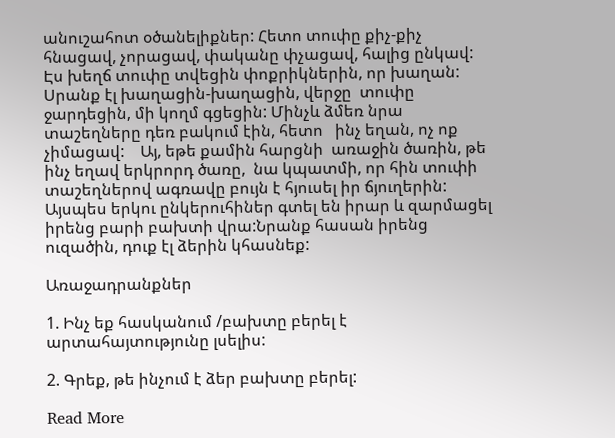անուշահոտ օծանելիքներ: Հետո տուփը քիչ-քիչ հնացավ, չորացավ, փականը փչացավ, հալից ընկավ: Էս խեղճ տուփը տվեցին փոքրիկներին, որ խաղան: Սրանք էլ խաղացին-խաղացին, վերջը  տուփը ջարդեցին, մի կողմ գցեցին: Մինչև ձմեռ նրա տաշեղները դեռ բակում էին, հետո   ինչ եղան, ոչ ոք չիմացավ:    Այ, եթե քամին հարցնի  առաջին ծառին, թե ինչ եղավ երկրորդ ծառը,  նա կպատմի, որ հին տուփի տաշեղներով ագռավը բույն է հյուսել իր ճյուղերին:  Այսպես երկու ընկերուհիներ գտել են իրար և զարմացել իրենց բարի բախտի վրա:Նրանք հասան իրենց ուզածին, դուք էլ ձերին կհասնեք:

Առաջադրանքներ

1. Ինչ եք հասկանում /բախտը բերել է արտահայտությունը լսելիս:

2. Գրեք, թե ինչում է ձեր բախտը բերել:

Read More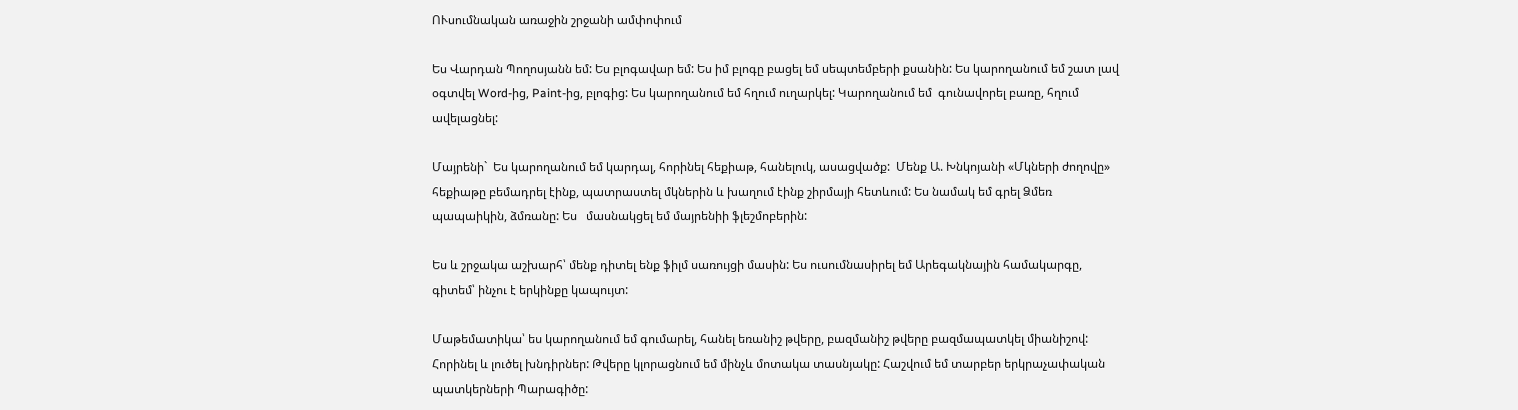ՈՒսումնական առաջին շրջանի ամփոփում

Ես Վարդան Պողոսյանն եմ: Ես բլոգավար եմ: Ես իմ բլոգը բացել եմ սեպտեմբերի քսանին: Ես կարողանում եմ շատ լավ օգտվել Word-ից, Paint-ից, բլոգից: Ես կարողանում եմ հղում ուղարկել: Կարողանում եմ  գունավորել բառը, հղում ավելացնել:

Մայրենի`  Ես կարողանում եմ կարդալ, հորինել հեքիաթ, հանելուկ, ասացվածք:  Մենք Ա. Խնկոյանի «Մկների ժողովը» հեքիաթը բեմադրել էինք, պատրաստել մկներին և խաղում էինք շիրմայի հետևում: Ես նամակ եմ գրել Ձմեռ պապաիկին, ձմռանը: Ես   մասնակցել եմ մայրենիի ֆլեշմոբերին:

Ես և շրջակա աշխարհ՝ մենք դիտել ենք ֆիլմ սառույցի մասին: Ես ուսումնասիրել եմ Արեգակնային համակարգը, գիտեմ՝ ինչու է երկինքը կապույտ:

Մաթեմատիկա՝ ես կարողանում եմ գումարել, հանել եռանիշ թվերը, բազմանիշ թվերը բազմապատկել միանիշով: Հորինել և լուծել խնդիրներ: Թվերը կլորացնում եմ մինչև մոտակա տասնյակը: Հաշվում եմ տարբեր երկրաչափական պատկերների Պարագիծը: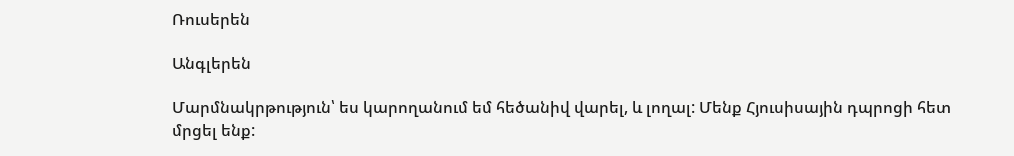Ռուսերեն

Անգլերեն

Մարմնակրթություն՝ ես կարողանում եմ հեծանիվ վարել, և լողալ: Մենք Հյուսիսային դպրոցի հետ մրցել ենք: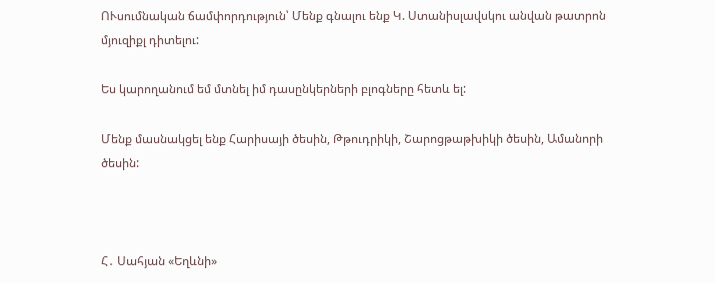ՈՒսումնական ճամփորդություն՝ Մենք գնալու ենք Կ. Ստանիսլավսկու անվան թատրոն  մյուզիքլ դիտելու:

Ես կարողանում եմ մտնել իմ դասընկերների բլոգները հետև ել:

Մենք մասնակցել ենք Հարիսայի ծեսին, Թթուդրիկի, Շարոցթաթխիկի ծեսին, Ամանորի ծեսին:



Հ․ Սահյան «Եղևնի»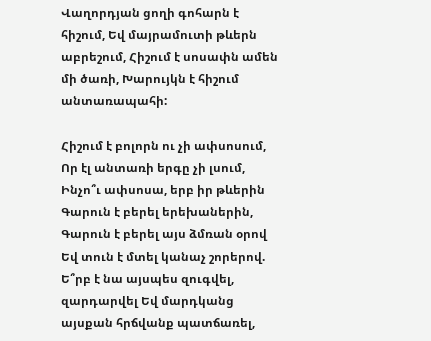Վաղորդյան ցողի գոհարն է հիշում, Եվ մայրամուտի թևերն աբրեշում, Հիշում է սոսափն ամեն մի ծառի, Խարույկն է հիշում անտառապահի:

Հիշում է բոլորն ու չի ափսոսում, Որ էլ անտառի երգը չի լսում, Ինչո՞ւ ափսոսա, երբ իր թևերին Գարուն է բերել երեխաներին, Գարուն է բերել այս ձմռան օրով Եվ տուն է մտել կանաչ շորերով. Ե՞րբ է նա այսպես զուգվել, զարդարվել Եվ մարդկանց այսքան հրճվանք պատճառել,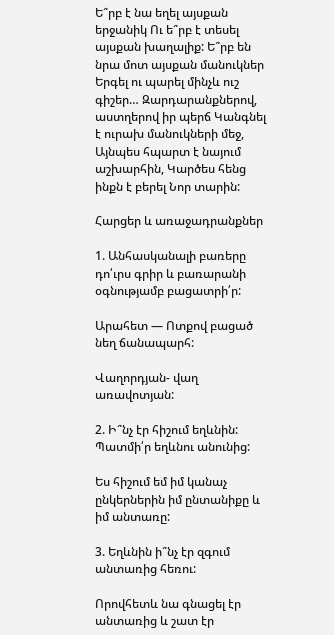Ե՞րբ է նա եղել այսքան երջանիկ Ու ե՞րբ է տեսել այսքան խաղալիք: Ե՞րբ են նրա մոտ այսքան մանուկներ Երգել ու պարել մինչև ուշ գիշեր… Զարդարանքներով, աստղերով իր պերճ Կանգնել է ուրախ մանուկների մեջ, Այնպես հպարտ է նայում աշխարհին, Կարծես հենց ինքն է բերել Նոր տարին:

Հարցեր և առաջադրանքներ

1. Անհասկանալի բառերը դո՛ւրս գրիր և բառարանի օգնությամբ բացատրի՛ր:

Արահետ — Ոտքով բացած նեղ ճանապարհ:

Վաղորդյան- վաղ առավոտյան:

2. Ի՞նչ էր հիշում եղևնին: Պատմի՛ր եղևնու անունից:

Ես հիշում եմ իմ կանաչ ընկերներին իմ ընտանիքը և իմ անտառը:

3. Եղևնին ի՞նչ էր զգում անտառից հեռու:

Որովհետև նա գնացել էր անտառից և շատ էր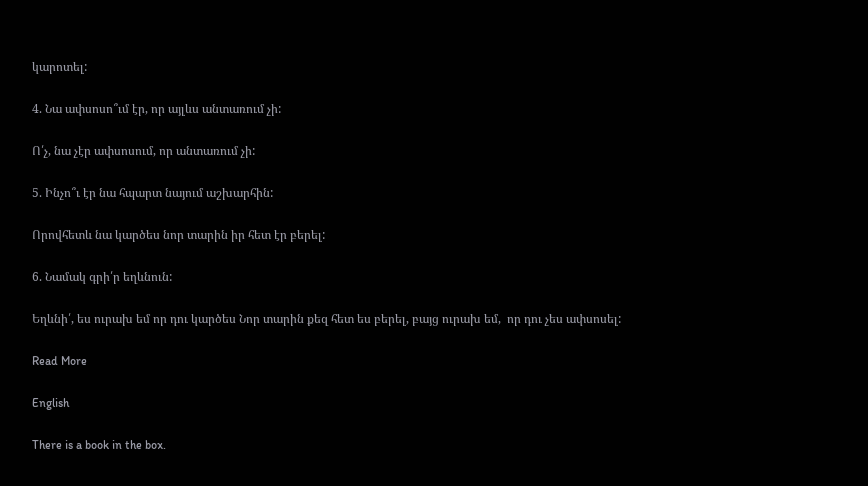կարոտել:

4. Նա ափսոսո՞ւմ էր, որ այլևս անտառում չի:

Ո՛չ, նա չէր ափսոսում, որ անտառում չի:

5. Ինչո՞ւ էր նա հպարտ նայում աշխարհին:

Որովհետև նա կարծես նոր տարին իր հետ էր բերել:

6. Նամակ գրի՛ր եղևնուն:

Եղևնի՛, ես ուրախ եմ որ դու կարծես Նոր տարին քեզ հետ ես բերել, բայց ուրախ եմ,  որ դու չես ափսոսել:

Read More

English

There is a book in the box.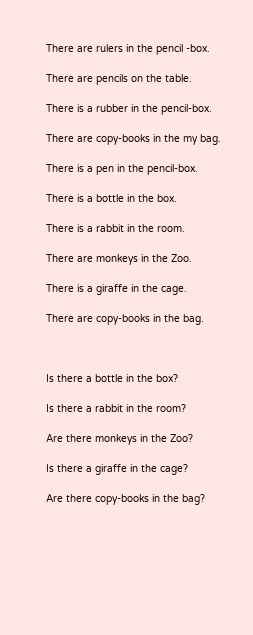There are rulers in the pencil -box.

There are pencils on the table.

There is a rubber in the pencil-box.

There are copy-books in the my bag.

There is a pen in the pencil-box.

There is a bottle in the box.

There is a rabbit in the room.

There are monkeys in the Zoo.

There is a giraffe in the cage.

There are copy-books in the bag.



Is there a bottle in the box?

Is there a rabbit in the room?

Are there monkeys in the Zoo?

Is there a giraffe in the cage?

Are there copy-books in the bag?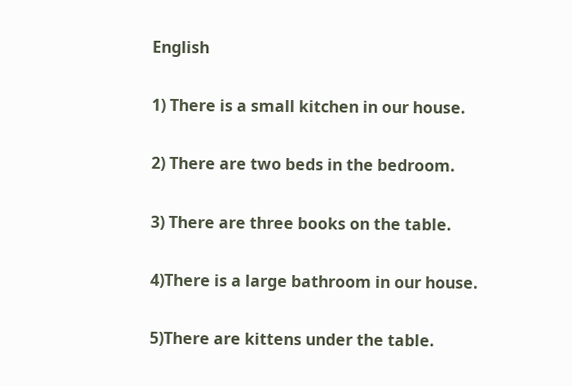English

1) There is a small kitchen in our house.

2) There are two beds in the bedroom.

3) There are three books on the table.

4)There is a large bathroom in our house.

5)There are kittens under the table.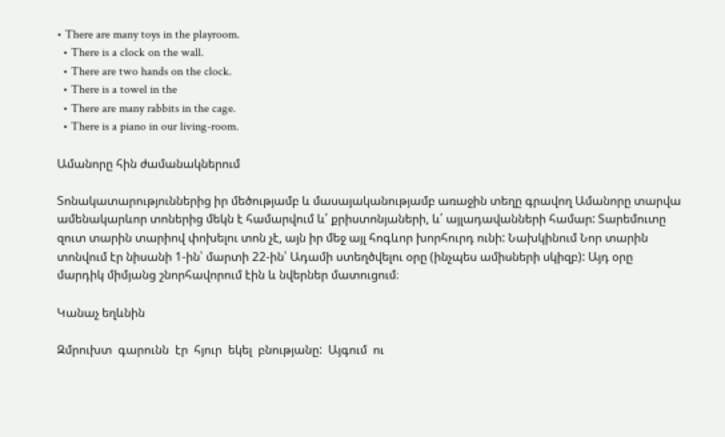• There are many toys in the playroom.
  • There is a clock on the wall.
  • There are two hands on the clock.
  • There is a towel in the
  • There are many rabbits in the cage.
  • There is a piano in our living-room.

Ամանորը հին ժամանակներում

Տոնակատարություններից իր մեծությամբ և մասայականությամբ առաջին տեղը գրավող Ամանորը տարվա ամենակարևոր տոներից մեկն է համարվում և՛ քրիստոնյաների, և՛ այլադավանների համար: Տարեմուտը զուտ տարին տարիով փոխելու տոն չէ, այն իր մեջ այլ հոգևոր խորհուրդ ունի: Նախկինում Նոր տարին տոնվում էր նիսանի 1-ին՝ մարտի 22-ին՝ Ադամի ստեղծվելու օրը (ինչպես ամիսների սկիզբ): Այդ օրը մարդիկ միմյանց շնորհավորում էին և նվերներ մատուցում։

Կանաչ եղևնին

Զմրուխտ  գարունն  էր  հյուր  եկել  բնությանը:  Այգում  ու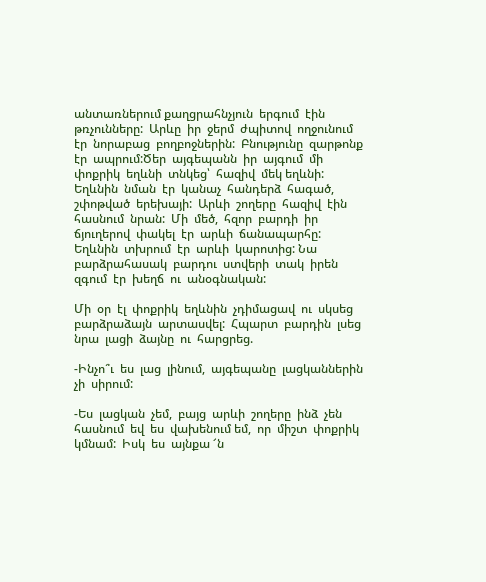անտառներում քաղցրահնչյուն  երգում  էին  թռչունները:  Արևը  իր  ջերմ  ժպիտով  ողջունում  էր  նորաբաց  բողբոջներին:  Բնությունը  զարթոնք  էր  ապրում:Ծեր  այգեպանն  իր  այգում  մի  փոքրիկ  եղևնի  տնկեց՝  հազիվ  մեկ եղևնի: Եղևնին  նման  էր  կանաչ  հանդերձ  հագած,  շփոթված  երեխայի:  Արևի  շողերը  հազիվ  էին  հասնում  նրան:  Մի  մեծ,  հզոր  բարդի  իր  ճյուղերով  փակել  էր  արևի  ճանապարհը: Եղևնին  տխրում  էր  արևի  կարոտից: Նա  բարձրահասակ  բարդու  ստվերի  տակ  իրեն  զգում  էր  խեղճ  ու  անօգնական:

Մի  օր  էլ  փոքրիկ  եղևնին  չդիմացավ  ու  սկսեց  բարձրաձայն  արտասվել:  Հպարտ  բարդին  լսեց  նրա  լացի  ձայնը  ու  հարցրեց.

-Ինչո՞ւ  ես  լաց  լինում,  այգեպանը  լացկաններին  չի  սիրում:

-Ես  լացկան  չեմ,  բայց  արևի  շողերը  ինձ  չեն  հասնում  եվ  ես  վախենում եմ,  որ  միշտ  փոքրիկ  կմնամ:  Իսկ  ես  այնքա ՜ն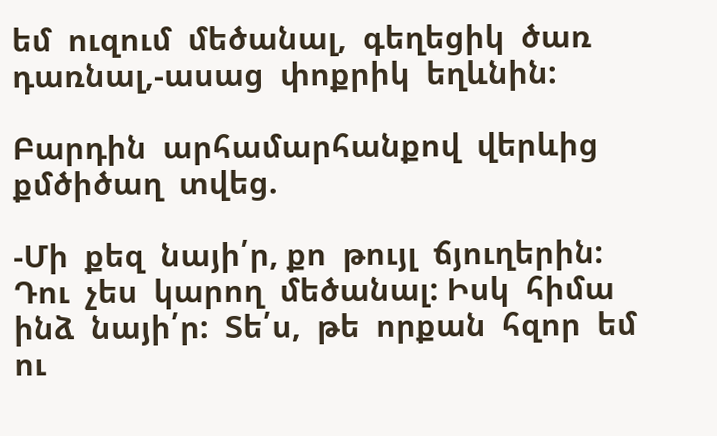եմ  ուզում  մեծանալ,  գեղեցիկ  ծառ  դառնալ,-ասաց  փոքրիկ  եղևնին:

Բարդին  արհամարհանքով  վերևից  քմծիծաղ  տվեց.

-Մի  քեզ  նայի՛ր, քո  թույլ  ճյուղերին:  Դու  չես  կարող  մեծանալ: Իսկ  հիմա  ինձ  նայի՛ր:  Տե՛ս,  թե  որքան  հզոր  եմ  ու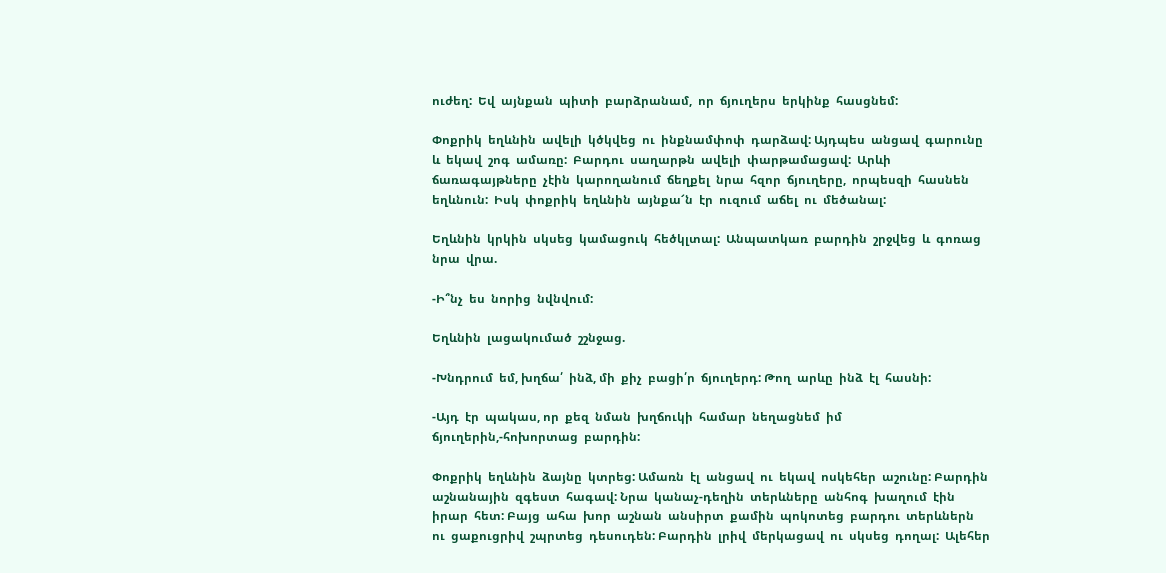ուժեղ:  Եվ  այնքան  պիտի  բարձրանամ,  որ  ճյուղերս  երկինք  հասցնեմ:

Փոքրիկ  եղևնին  ավելի  կծկվեց  ու  ինքնամփոփ  դարձավ: Այդպես  անցավ  գարունը  և  եկավ  շոգ  ամառը:  Բարդու  սաղարթն  ավելի  փարթամացավ:  Արևի   ճառագայթները  չէին  կարողանում  ճեղքել  նրա  հզոր  ճյուղերը,  որպեսզի  հասնեն  եղևնուն:  Իսկ  փոքրիկ  եղևնին  այնքա՜ն  էր  ուզում  աճել  ու  մեծանալ:

Եղևնին  կրկին  սկսեց  կամացուկ  հեծկլտալ:  Անպատկառ  բարդին  շրջվեց  և  գոռաց  նրա  վրա.

-Ի՞նչ  ես  նորից  նվնվում:

Եղևնին  լացակումած  շշնջաց.

-Խնդրում  եմ, խղճա՛  ինձ, մի  քիչ  բացի՛ր  ճյուղերդ: Թող  արևը  ինձ  էլ  հասնի:

-Այդ  էր  պակաս, որ  քեզ  նման  խղճուկի  համար  նեղացնեմ  իմ  ճյուղերին,-հոխորտաց  բարդին:

Փոքրիկ  եղևնին  ձայնը  կտրեց: Ամառն  էլ  անցավ  ու  եկավ  ոսկեհեր  աշունը: Բարդին  աշնանային  զգեստ  հագավ: Նրա  կանաչ-դեղին  տերևները  անհոգ  խաղում  էին  իրար  հետ: Բայց  ահա  խոր  աշնան  անսիրտ  քամին  պոկոտեց  բարդու  տերևներն  ու  ցաքուցրիվ  շպրտեց  դեսուդեն: Բարդին  լրիվ  մերկացավ  ու  սկսեց  դողալ:  Ալեհեր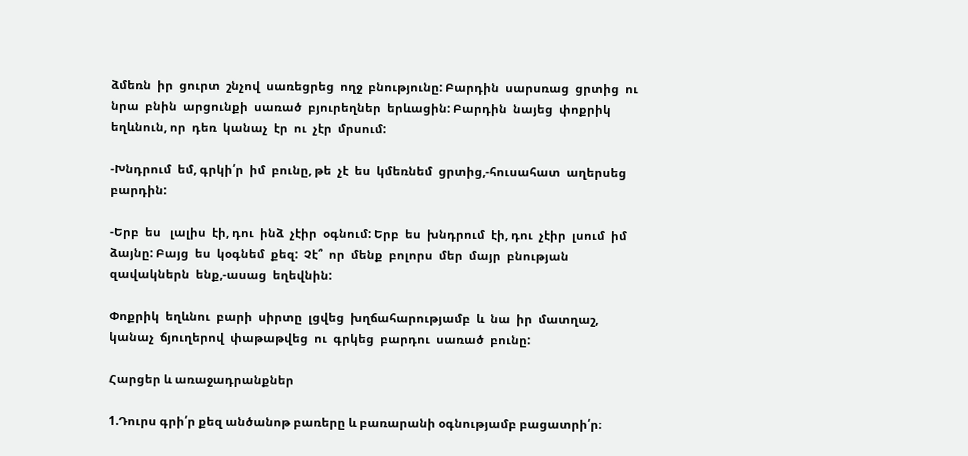ձմեռն  իր  ցուրտ  շնչով  սառեցրեց  ողջ  բնությունը: Բարդին  սարսռաց  ցրտից  ու  նրա  բնին  արցունքի  սառած  բյուրեղներ  երևացին: Բարդին  նայեց  փոքրիկ  եղևնուն, որ  դեռ  կանաչ  էր  ու  չէր  մրսում:

-Խնդրում  եմ, գրկի՛ր  իմ  բունը, թե  չէ  ես  կմեռնեմ  ցրտից,-հուսահատ  աղերսեց  բարդին:

-Երբ  ես   լալիս  էի, դու  ինձ  չէիր  օգնում: Երբ  ես  խնդրում  էի, դու  չէիր  լսում  իմ  ձայնը: Բայց  ես  կօգնեմ  քեզ:  Չէ՞  որ  մենք  բոլորս  մեր  մայր  բնության  զավակներն  ենք,-ասաց  եղեվնին:

Փոքրիկ  եղևնու  բարի  սիրտը  լցվեց  խղճահարությամբ  և  նա  իր  մատղաշ, կանաչ  ճյուղերով  փաթաթվեց  ու  գրկեց  բարդու  սառած  բունը:

Հարցեր և առաջադրանքներ

1.Դուրս գրի՛ր քեզ անծանոթ բառերը և բառարանի օգնությամբ բացատրի՛ր։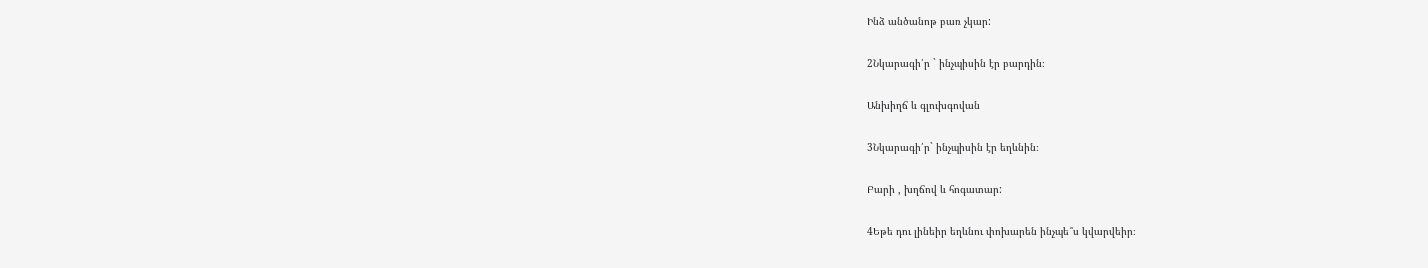Ինձ անծանոթ բառ չկար:

2Նկարագի՛ր ` ինչպիսին էր բարդին։

Անխիղճ և գլուխգովան

3Նկարագի՛ր` ինչպիսին էր եղևնին։

Բարի , խղճով և հոգատար:

4Եթե դու լինեիր եղևնու փոխարեն ինչպե՞ս կվարվեիր։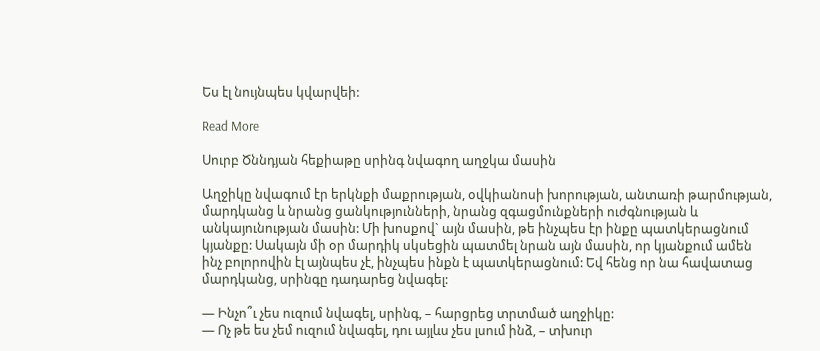Ես էլ նույնպես կվարվեի:

Read More

Սուրբ Ծննդյան հեքիաթը սրինգ նվագող աղջկա մասին

Աղջիկը նվագում էր երկնքի մաքրության, օվկիանոսի խորության, անտառի թարմության, մարդկանց և նրանց ցանկությունների, նրանց զգացմունքների ուժգնության և անկայունության մասին: Մի խոսքով` այն մասին, թե ինչպես էր ինքը պատկերացնում կյանքը: Սակայն մի օր մարդիկ սկսեցին պատմել նրան այն մասին, որ կյանքում ամեն ինչ բոլորովին էլ այնպես չէ, ինչպես ինքն է պատկերացնում: Եվ հենց որ նա հավատաց մարդկանց, սրինգը դադարեց նվագել:

— Ինչո՞ւ չես ուզում նվագել, սրինգ, – հարցրեց տրտմած աղջիկը:
— Ոչ թե ես չեմ ուզում նվագել, դու այլևս չես լսում ինձ, – տխուր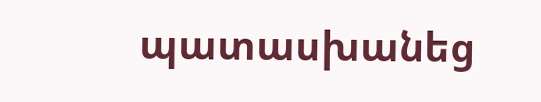պատասխանեց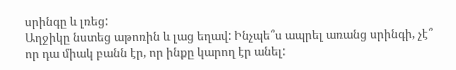սրինգը և լռեց:
Աղջիկը նստեց աթոռին և լաց եղավ: Ինչպե՞ս ապրել առանց սրինգի, չէ՞ որ դա միակ բանն էր, որ ինքը կարող էր անել: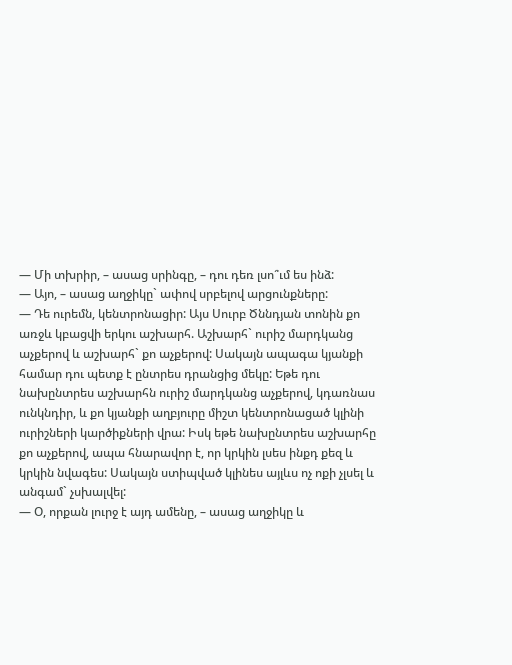— Մի տխրիր, – ասաց սրինգը, – դու դեռ լսո՞ւմ ես ինձ:
— Այո, – ասաց աղջիկը` ափով սրբելով արցունքները:
— Դե ուրեմն, կենտրոնացիր: Այս Սուրբ Ծննդյան տոնին քո առջև կբացվի երկու աշխարհ. Աշխարհ` ուրիշ մարդկանց աչքերով և աշխարհ` քո աչքերով: Սակայն ապագա կյանքի համար դու պետք է ընտրես դրանցից մեկը: Եթե դու նախընտրես աշխարհն ուրիշ մարդկանց աչքերով, կդառնաս ունկնդիր, և քո կյանքի աղբյուրը միշտ կենտրոնացած կլինի ուրիշների կարծիքների վրա: Իսկ եթե նախընտրես աշխարհը քո աչքերով, ապա հնարավոր է, որ կրկին լսես ինքդ քեզ և կրկին նվագես: Սակայն ստիպված կլինես այլևս ոչ ոքի չլսել և անգամ` չսխալվել:
— Օ, որքան լուրջ է այդ ամենը, – ասաց աղջիկը և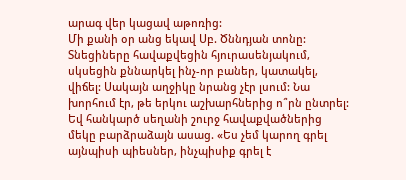արագ վեր կացավ աթոռից:
Մի քանի օր անց եկավ Սբ. Ծննդյան տոնը: Տնեցիները հավաքվեցին հյուրասենյակում, սկսեցին քննարկել ինչ-որ բաներ, կատակել, վիճել: Սակայն աղջիկը նրանց չէր լսում: Նա խորհում էր, թե երկու աշխարհներից ո՞րն ընտրել: Եվ հանկարծ սեղանի շուրջ հավաքվածներից մեկը բարձրաձայն ասաց. «Ես չեմ կարող գրել այնպիսի պիեսներ, ինչպիսիք գրել է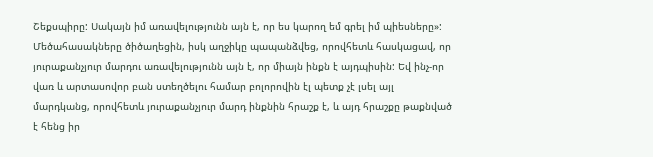Շեքսպիրը: Սակայն իմ առավելությունն այն է, որ ես կարող եմ գրել իմ պիեսները»: Մեծահասակները ծիծաղեցին, իսկ աղջիկը պապանձվեց, որովհետև հասկացավ, որ յուրաքանչյուր մարդու առավելությունն այն է, որ միայն ինքն է այդպիսին: Եվ ինչ-որ վառ և արտասովոր բան ստեղծելու համար բոլորովին էլ պետք չէ լսել այլ մարդկանց, որովհետև յուրաքանչյուր մարդ ինքնին հրաշք է, և այդ հրաշքը թաքնված է հենց իր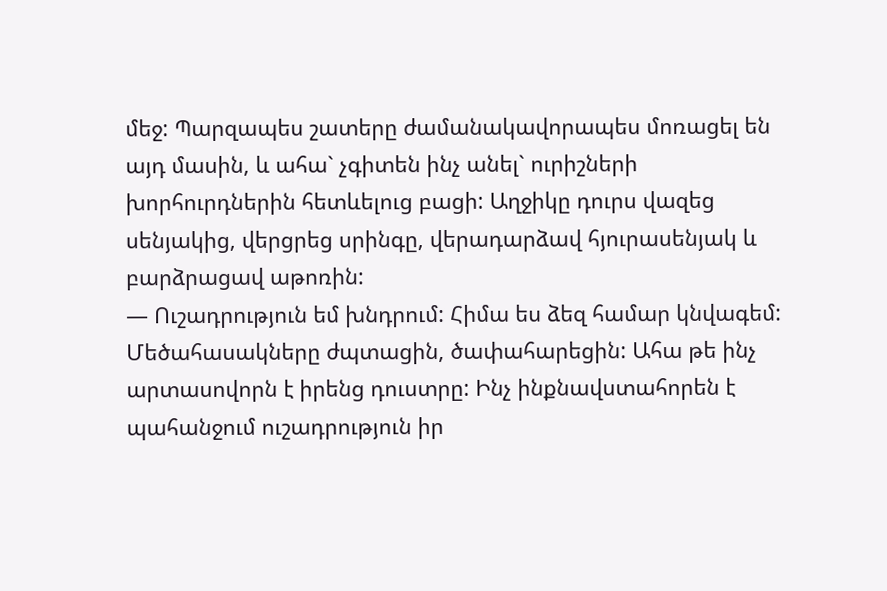մեջ: Պարզապես շատերը ժամանակավորապես մոռացել են այդ մասին, և ահա` չգիտեն ինչ անել` ուրիշների խորհուրդներին հետևելուց բացի: Աղջիկը դուրս վազեց սենյակից, վերցրեց սրինգը, վերադարձավ հյուրասենյակ և բարձրացավ աթոռին:
— Ուշադրություն եմ խնդրում: Հիմա ես ձեզ համար կնվագեմ:
Մեծահասակները ժպտացին, ծափահարեցին: Ահա թե ինչ արտասովորն է իրենց դուստրը: Ինչ ինքնավստահորեն է պահանջում ուշադրություն իր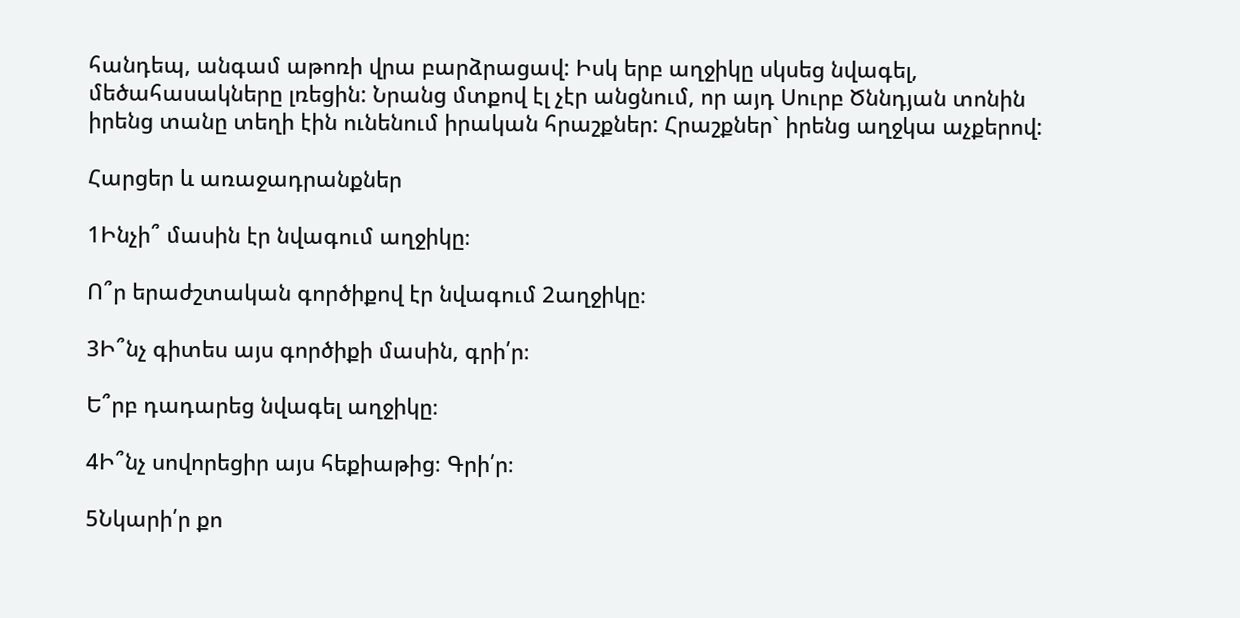հանդեպ, անգամ աթոռի վրա բարձրացավ: Իսկ երբ աղջիկը սկսեց նվագել, մեծահասակները լռեցին: Նրանց մտքով էլ չէր անցնում, որ այդ Սուրբ Ծննդյան տոնին իրենց տանը տեղի էին ունենում իրական հրաշքներ: Հրաշքներ` իրենց աղջկա աչքերով:

Հարցեր և առաջադրանքներ

1Ինչի՞ մասին էր նվագում աղջիկը։

Ո՞ր երաժշտական գործիքով էր նվագում 2աղջիկը։

3Ի՞նչ գիտես այս գործիքի մասին, գրի՛ր։

Ե՞րբ դադարեց նվագել աղջիկը։

4Ի՞նչ սովորեցիր այս հեքիաթից։ Գրի՛ր։

5Նկարի՛ր քո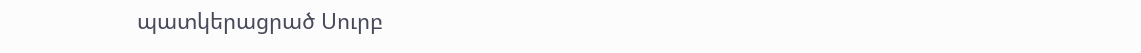պատկերացրած Սուրբ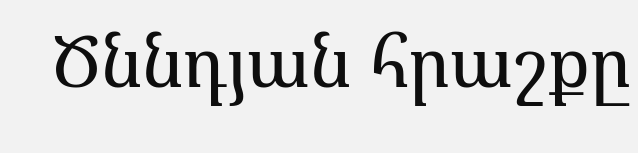Ծննդյան հրաշքը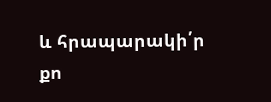և հրապարակի՛ր քո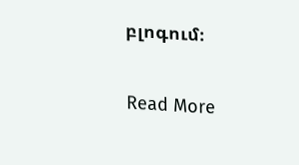բլոգում։

Read More